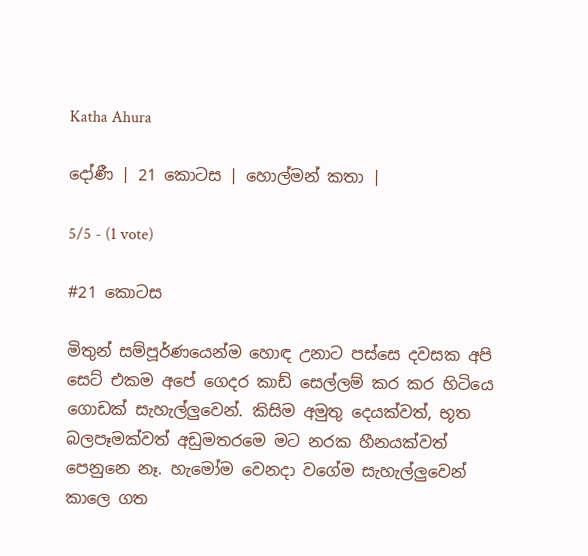Katha Ahura

දෝණී | 21 කොටස | හොල්මන් කතා |

5/5 - (1 vote)

#21 කොටස

මිතුන් සම්පූර්ණයෙන්ම හොඳ උනාට පස්සෙ දවසක අපි සෙට් එකම අපේ ගෙදර කාඩ් සෙල්ලම් කර කර හිටියෙ ගොඩක් සැහැල්ලුවෙන්. කිසිම අමුතු දෙයක්වත්, භූත බලපෑමක්වත් අඩුමතරමෙ මට නරක හීනයක්වත් පෙනුනෙ නෑ. හැමෝම වෙනදා වගේම සැහැල්ලුවෙන් කාලෙ ගත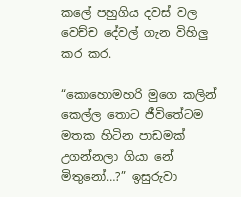කලේ පහුගිය දවස් වල වෙච්ච දේවල් ගැන විහිලු කර කර.

“කොහොමහරි මුගෙ කලින් කෙල්ල තොට ජීවිතේටම මතක හිටින පාඩමක් උගන්නලා ගියා නේ මිතුනෝ…?” ඉසුරුවා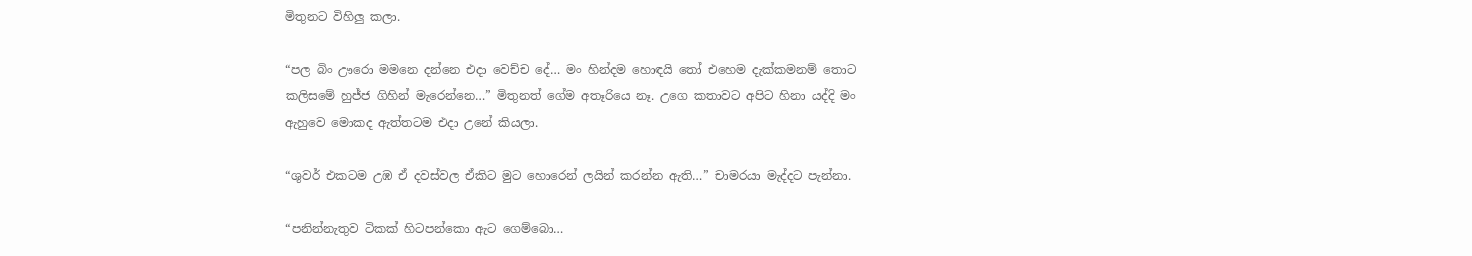මිතුනට විහිලු කලා.

“පල බිං ඌරො මමනෙ දන්නෙ එදා වෙච්ච දේ… මං හින්දම හොඳයි තෝ එහෙම දැක්කමනම් තොට කලිසමේ හුජ්ජ ගිහින් මැරෙන්නෙ…” මිතුනත් ගේම අතෑරියෙ නෑ. උගෙ කතාවට අපිට හිනා යද්දි මං ඇහුවෙ මොකද ඇත්තටම එදා උනේ කියලා.

“ශුවර් එකටම උඹ ඒ දවස්වල ඒකිට මුට හොරෙන් ලයින් කරන්න ඇති…” චාමරයා මැද්දට පැන්නා.

“පනින්නැතුව ටිකක් හිටපන්කො ඇට ගෙම්බො…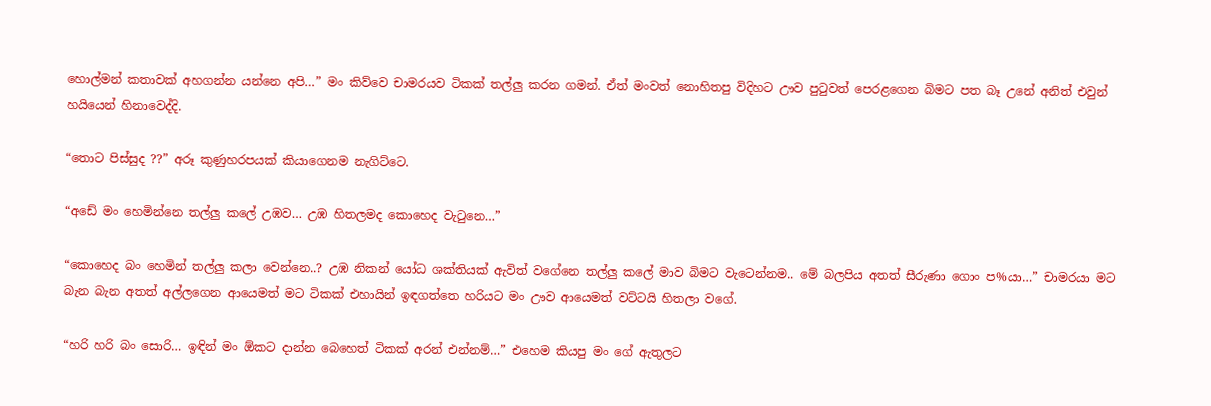හොල්මන් කතාවක් අහගන්න යන්නෙ අපි…” මං කිව්වෙ චාමරයව ටිකක් තල්ලු කරන ගමන්. ඒත් මංවත් නොහිතපු විදිහට ඌව පුටුවත් පෙරළගෙන බිමට පත බෑ උනේ අනිත් එවුන් හයියෙන් හිනාවෙද්දි.

“තොට පිස්සුද ??” අරූ කුණුහරපයක් කියාගෙනම නැගිට්ටෙ.

“අඩේ මං හෙමින්නෙ තල්ලු කලේ උඹව… උඹ හිතලමද කොහෙද වැටුනෙ…”

“කොහෙද බං හෙමින් තල්ලු කලා වෙන්නෙ..? උඹ නිකන් යෝධ ශක්තියක් ඇවිත් වගේනෙ තල්ලු කලේ මාව බිමට වැටෙන්නම.. මේ බලපිය අතත් සීරුණා ගොං ප%යා…” චාමරයා මට බැන බැන අතත් අල්ලගෙන ආයෙමත් මට ටිකක් එහායින් ඉඳගත්තෙ හරියට මං ඌව ආයෙමත් වට්ටයි හිතලා වගේ.

“හරි හරි බං සොරි… ඉඳින් මං ඕකට දාන්න බෙහෙත් ටිකක් අරන් එන්නම්…” එහෙම කියපු මං ගේ ඇතුලට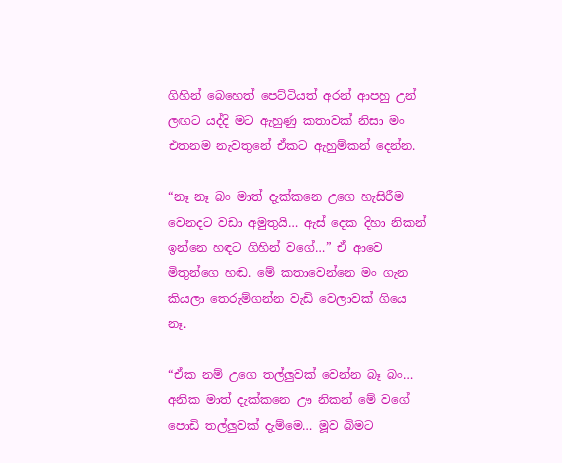ගිහින් බෙහෙත් පෙට්ටියත් අරන් ආපහු උන් ලඟට යද්දි මට ඇහුණු කතාවක් නිසා මං එතනම නැවතුනේ ඒකට ඇහුම්කන් දෙන්න.

“නෑ නෑ බං මාත් දැක්කනෙ උගෙ හැසිරීම වෙනදට වඩා අමුතුයි… ඇස් දෙක දිහා නිකන් ඉන්නෙ හඳට ගිහින් වගේ…” ඒ ආවෙ මිතුන්ගෙ හඬ. මේ කතාවෙන්නෙ මං ගැන කියලා තෙරුම්ගන්න වැඩි වෙලාවක් ගියෙ නෑ.

“ඒක නම් උගෙ තල්ලුවක් වෙන්න බෑ බං… අනික මාත් දැක්කනෙ ඌ නිකන් මේ වගේ පොඩි තල්ලුවක් දැම්මෙ… මූව බිමට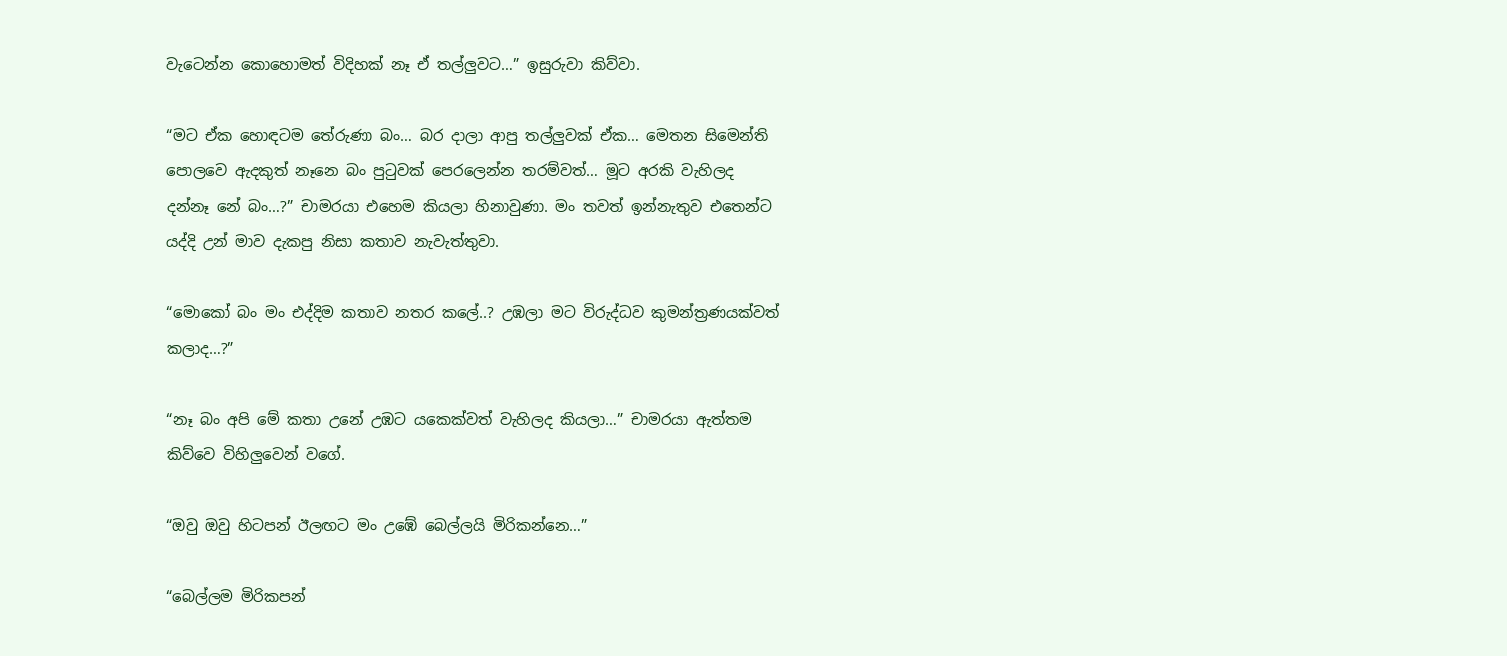වැටෙන්න කොහොමත් විදිහක් නෑ ඒ තල්ලුවට…” ඉසුරුවා කිව්වා.

“මට ඒක හොඳටම තේරුණා බං… බර දාලා ආපු තල්ලුවක් ඒක… මෙතන සිමෙන්ති පොලවෙ ඇදකුත් නෑනෙ බං පුටුවක් පෙරලෙන්න තරම්වත්… මූට අරකි වැහිලද දන්නෑ නේ බං…?” චාමරයා එහෙම කියලා හිනාවුණා. මං තවත් ඉන්නැතුව එතෙන්ට යද්දි උන් මාව දැකපු නිසා කතාව නැවැත්තුවා.

“මොකෝ බං මං එද්දිම කතාව නතර කලේ..? උඹලා මට විරුද්ධව කුමන්ත්‍රණයක්වත් කලාද…?”

“නෑ බං අපි මේ කතා උනේ උඹට යකෙක්වත් වැහිලද කියලා…” චාමරයා ඇත්තම කිව්වෙ විහිලුවෙන් වගේ.

“ඔවු ඔවු හිටපන් ඊලඟට මං උඹේ බෙල්ලයි මිරිකන්නෙ…”

“බෙල්ලම මිරිකපන්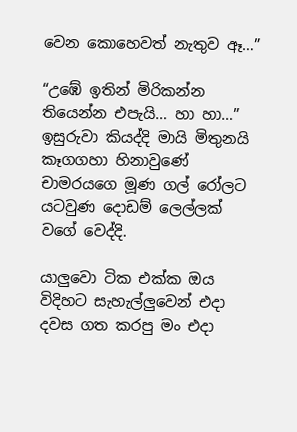වෙන කොහෙවත් නැතුව ඈ…”

“උඹේ ඉතින් මිරිකන්න තියෙන්න එපැයි… හා හා…” ඉසුරුවා කියද්දි මායි මිතුනයි කෑගගහා හිනාවුණේ චාමරයගෙ මූණ ගල් රෝලට යටවුණ දොඩම් ලෙල්ලක් වගේ වෙද්දි.

යාලුවො ටික එක්ක ඔය විදිහට සැහැල්ලුවෙන් එදා දවස ගත කරපු මං එදා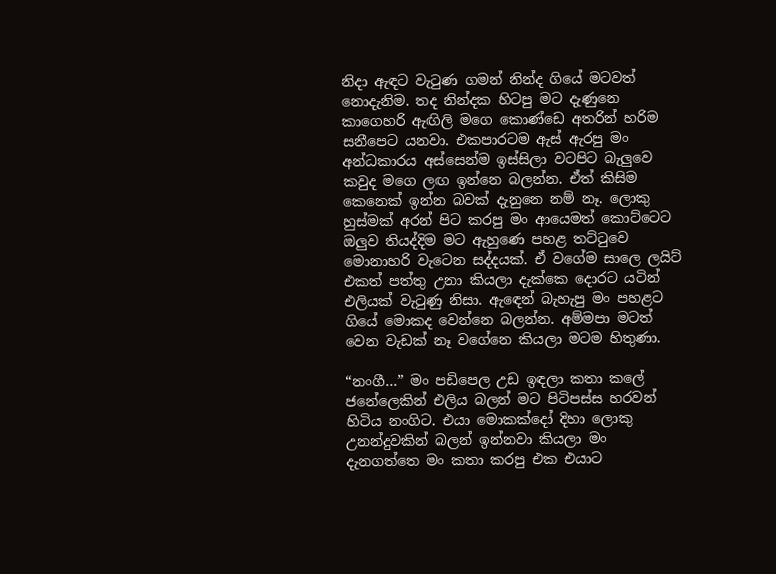නිදා ඇඳට වැටුණ ගමන් නින්ද ගියේ මටවත් නොදැනිම. තද නින්දක හිටපු මට දැණුනෙ කාගෙහරි ඇඟිලි මගෙ කොණ්ඩෙ අතරින් හරිම සනීපෙට යනවා. එකපාරටම ඇස් ඇරපු මං අන්ධකාරය අස්සෙන්ම ඉස්සිලා වටපිට බැලුවෙ කවුද මගෙ ලඟ ඉන්නෙ බලන්න. ඒත් කිසිම කෙනෙක් ඉන්න බවක් දැනුනෙ නම් නෑ. ලොකු හුස්මක් අරන් පිට කරපු මං ආයෙමත් කොට්ටෙට ඔලුව තියද්දිම මට ඇහුණෙ පහළ තට්ටුවෙ මොනාහරි වැටෙන සද්දයක්. ඒ වගේම සාලෙ ලයිට් එකත් පත්තු උනා කියලා දැක්කෙ දොරට යටින් එලියක් වැටුණු නිසා. ඇඳෙන් බැහැපු මං පහළට ගියේ මොකද වෙන්නෙ බලන්න. අම්මපා මටත් වෙන වැඩක් නෑ වගේනෙ කියලා මටම හිතුණා.

“නංගී…” මං පඩිපෙල උඩ ඉඳලා කතා කලේ ජනේලෙකින් එලිය බලන් මට පිටිපස්ස හරවන් හිටිය නංගිට. එයා මොකක්දෝ දිහා ලොකු උනන්දුවකින් බලන් ඉන්නවා කියලා මං දැනගත්තෙ මං කතා කරපු එක එයාට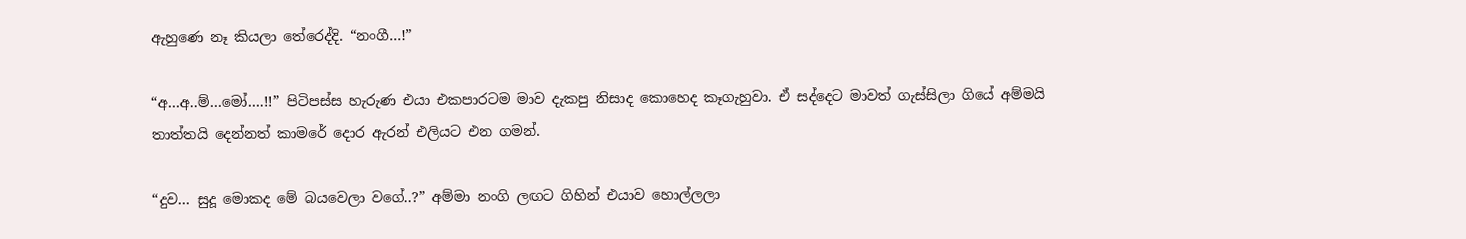ඇහුණෙ නෑ කියලා තේරෙද්දි. “නංගී…!”

“අ…අ..ම්…මෝ….!!” පිටිපස්ස හැරුණ එයා එකපාරටම මාව දැකපු නිසාද කොහෙද කෑගැහුවා. ඒ සද්දෙට මාවත් ගැස්සිලා ගියේ අම්මයි තාත්තයි දෙන්නත් කාමරේ දොර ඇරන් එලියට එන ගමන්.

“දුව… සුදූ මොකද මේ බයවෙලා වගේ..?” අම්මා නංගි ලඟට ගිහින් එයාව හොල්ලලා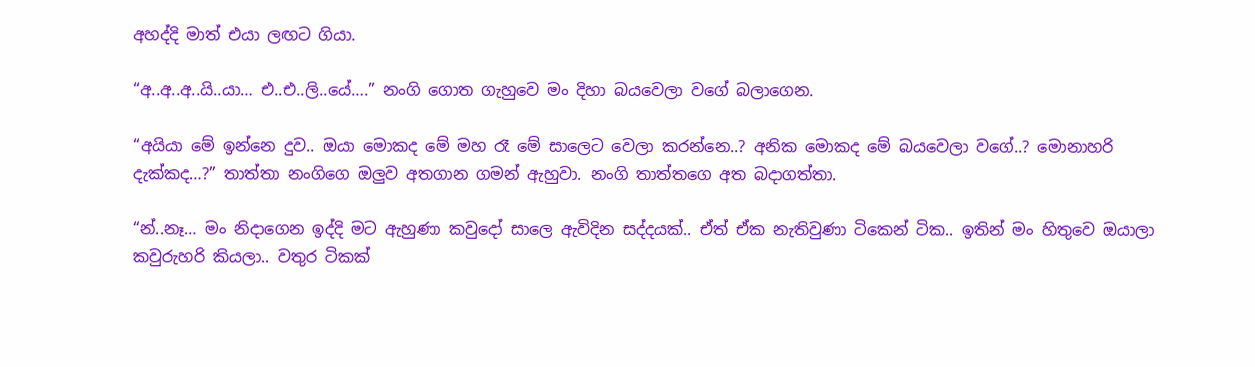අහද්දි මාත් එයා ලඟට ගියා.

“අ..අ..අ..යි..යා… එ..එ..ලි..යේ….” නංගි ගොත ගැහුවෙ මං දිහා බයවෙලා වගේ බලාගෙන.

“අයියා මේ ඉන්නෙ දුව.. ඔයා මොකද මේ මහ රෑ මේ සාලෙට වෙලා කරන්නෙ..? අනික මොකද මේ බයවෙලා වගේ..? මොනාහරි දැක්කද…?” තාත්තා නංගිගෙ ඔලුව අතගාන ගමන් ඇහුවා. නංගි තාත්තගෙ අත බදාගත්තා.

“න්..නෑ… මං නිදාගෙන ඉද්දි මට ඇහුණා කවුදෝ සාලෙ ඇවිදින සද්දයක්.. ඒත් ඒක නැතිවුණා ටිකෙන් ටික.. ඉතින් මං හිතුවෙ ඔයාලා කවුරුහරි කියලා.. වතුර ටිකක්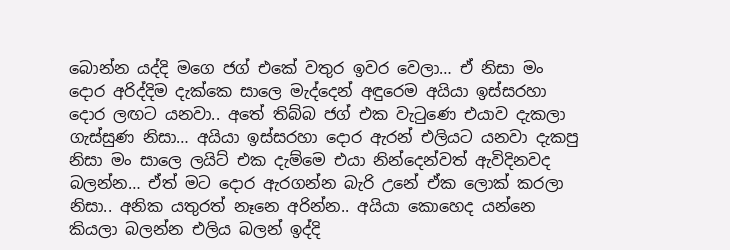බොන්න යද්දි මගෙ ජග් එකේ වතුර ඉවර වෙලා… ඒ නිසා මං දොර අරිද්දිම දැක්කෙ සාලෙ මැද්දෙන් අඳුරෙම අයි‍යා ඉස්සරහා දොර ලඟට යනවා.. අතේ තිබ්බ ජග් එක වැටුණෙ එයාව දැකලා ගැස්සුණ නිසා… අයියා ඉස්සරහා දොර ඇරන් එලියට යනවා දැකපු නිසා මං සාලෙ ලයිට් එක දැම්මෙ එයා නින්දෙන්වත් ඇවිදිනවද බලන්න… ඒත් මට දොර ඇරගන්න බැරි උනේ ඒක ලොක් කරලා නිසා.. අනික යතුරත් නෑනෙ අරින්න.. අයියා කොහෙද යන්නෙ කියලා බලන්න එලිය බලන් ඉද්දි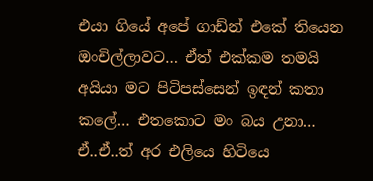එයා ගියේ අපේ ගාඩ්න් එකේ තියෙන ඔංචිල්ලාවට… ඒත් එක්කම තමයි අයියා මට පිටිපස්සෙන් ඉඳන් කතා කලේ… එතකොට මං බය උනා… ඒ..ඒ..ත් අර එලියෙ හිටියෙ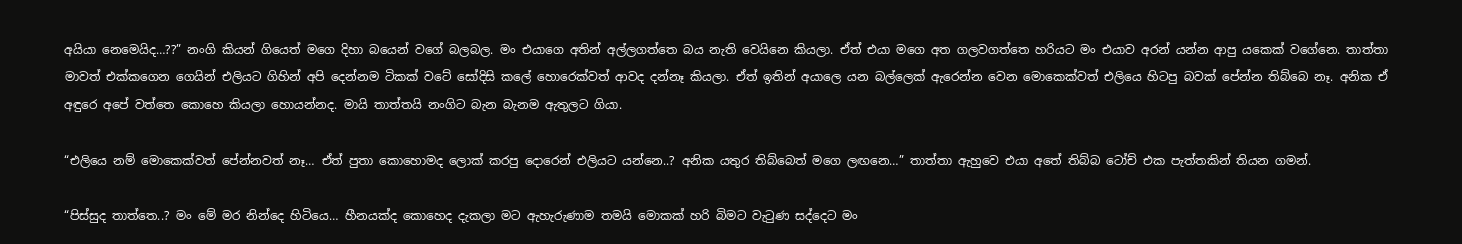අයියා නෙමෙයිද…??” නංගි කියන් ගියෙත් මගෙ දිහා බයෙන් වගේ බලබල. මං එයාගෙ අතින් අල්ලගත්තෙ බය නැති වෙයිනෙ කියලා. ඒත් එයා මගෙ අත ගලවගත්තෙ හරියට මං එයාව අරන් යන්න ආපු යකෙක් වගේනෙ. තාත්තා මාවත් එක්කගෙන ගෙයින් එලියට ගිහින් අපි දෙන්නම ටිකක් වටේ සෝදිසි කලේ හොරෙක්වත් ආවද දන්නෑ කියලා. ඒත් ඉතින් අයාලෙ යන බල්ලෙක් ඇරෙන්න වෙන මොකෙක්වත් එලියෙ හිටපු බවක් පේන්න තිබ්බෙ නෑ. අනික ඒ අඳුරෙ අපේ වත්තෙ කොහෙ කියලා හොයන්නද. මායි තාත්තයි නංගිට බැන බැනම ඇතුලට ගියා.

“එලියෙ නම් මොකෙක්වත් පේන්නවත් නෑ… ඒත් පුතා කොහොමද ලොක් කරපු දොරෙන් එලියට යන්නෙ..? අනික යතුර තිබ්බෙත් මගෙ ලඟනෙ…” තාත්තා ඇහුවෙ එයා අතේ තිබ්බ ටෝච් එක පැත්තකින් තියන ගමන්.

“පිස්සුද තාත්තෙ..? මං මේ මර නින්දෙ හිටියෙ… හීනයක්ද කොහෙද දැකලා මට ඇහැරුණාම තමයි මොකක් හරි බිමට වැටුණ සද්දෙට මං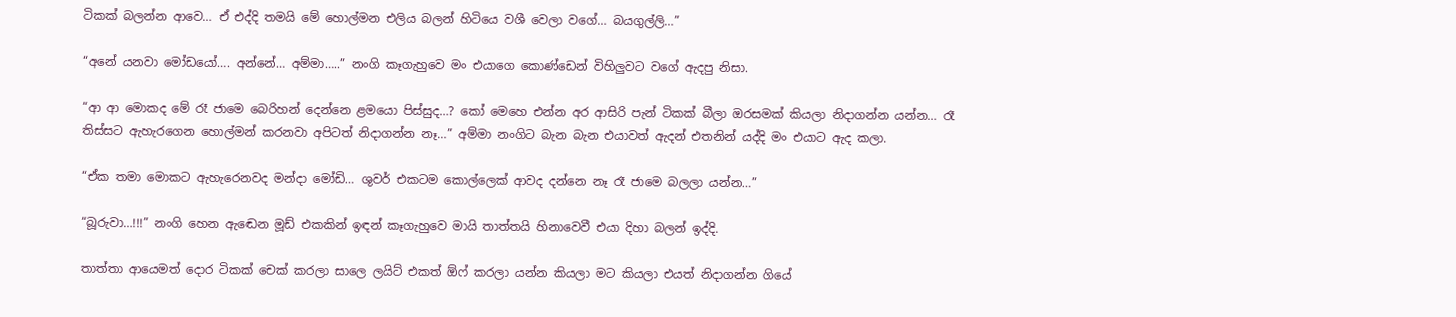ටිකක් බලන්න ආවෙ… ඒ එද්දි තමයි මේ හොල්මන එලිය බලන් හිටියෙ වශී වෙලා වගේ… බයගුල්ලි…”

“අනේ යනවා මෝඩයෝ…. අන්නේ… අම්මා…..” නංගි කෑගැහුවෙ මං එයාගෙ කොණ්ඩෙන් විහිලුවට වගේ ඇදපු නිසා.

“ආ ආ මොකද මේ රෑ ජාමෙ බෙරිහන් දෙන්නෙ ළමයො පිස්සුද…? කෝ මෙහෙ එන්න අර ආසිරි පැන් ටිකක් බීලා ඔරසමක් කියලා නිදාගන්න යන්න… රෑ තිස්සට ඇහැරගෙන හොල්මන් කරනවා අපිටත් නිදාගන්න නෑ…” අම්මා නංගිට බැන බැන එයාවත් ඇදන් එතනින් යද්දි මං එයාට ඇද කලා.

“ඒක තමා මොකට ඇහැරෙනවද මන්දා මෝඩි… ශුවර් එකටම කොල්ලෙක් ආවද දන්නෙ නෑ රෑ ජාමෙ බලලා යන්න…”

“බූරුවා…!!!” නංගි හෙන ඇඬෙන මූඩ් එකකින් ඉඳන් කෑගැහුවෙ මායි තාත්තයි හිනාවෙවී එයා දිහා බලන් ඉද්දි.

තාත්තා ආයෙමත් දොර ටිකක් චෙක් කරලා සාලෙ ලයිට් එකත් ඕෆ් කරලා යන්න කියලා මට කියලා එයත් නිදාගන්න ගියේ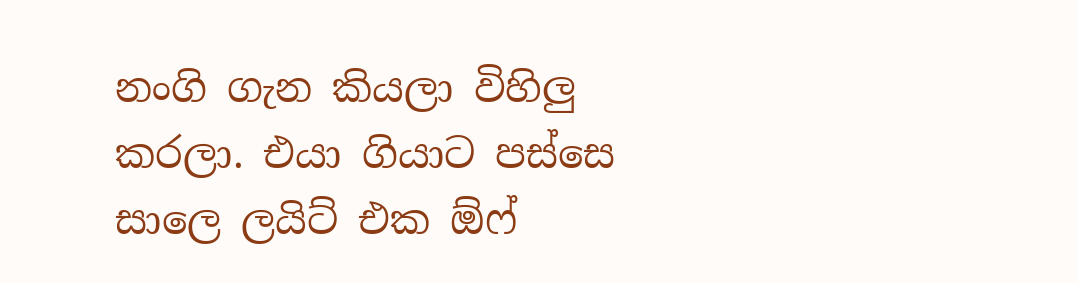නංගි ගැන කියලා විහිලු කරලා. එයා ගියාට පස්සෙ සාලෙ ලයිට් එක ඕෆ්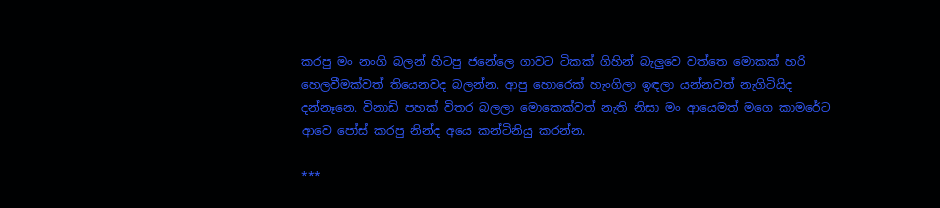කරපු මං නංගි බලන් හිටපු ජනේලෙ ගාවට ටිකක් ගිහින් බැලුවෙ වත්තෙ මොකක් හරි හෙලවීමක්වත් තියෙනවද බලන්න. ආපු හොරෙක් හැංගිලා ඉඳලා යන්නවත් නැගිටියිද දන්නෑනෙ. විනාඩි පහක් විතර බලලා මොකෙක්වත් නැති නිසා මං ආයෙමත් මගෙ කාමරේට ආවෙ පෝස් කරපු නින්ද අයෙ කන්ටිනියු කරන්න.

***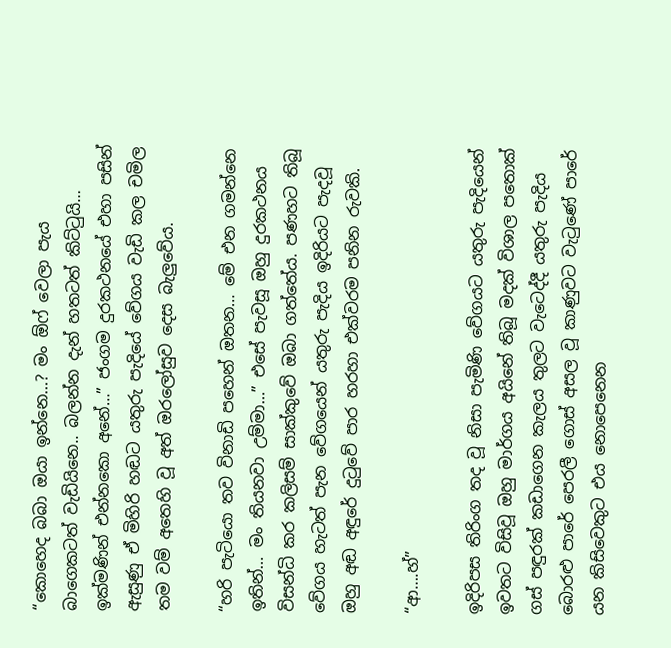“කොහෙද බබා ඔයා ඉන්නෙ…? මං ඕෆ් වෙලා පැය බාගෙකටත් වැඩියිනෙ.. බලන්න දැන් හතටත් කිට්ටුයි… ඉක්මණින් එන්නකො අනේ…” ජංගම දුරකථනයේ එහා පසින් ඇසුණු ඒ මිහිරි හඬට යතුරු පැදියේ වේගය වැඩි කල චමිල තම වම් අතෙහි වූ අත් ඔරලෝසුව දෙස බැලුවේය.

“හරි පැටියො තව විනාඩි පහෙන් ඔතන… මේ එන ගමන්නෙ ඉතින්… මං තියනවා උම්මා…” එසේ පැවසූ ඔහු දුරකථනය විසන්ධි කර කලිසම් සාක්කුවේ ඔබා ගත්තේය. පණහට තිබූ වේගය හැටත් පැන වේගයෙන් යතුරු පැදිය ඉදිරියට පැදවූ ඔහු අඬ අඳුරේ දුටුවේ පාර හරහා එක්වරම පනින රුවකි.

“ආ….හ්”

ඉදිරිපස තිරිංග තද වූ නිසා පැමිණි වේගයට යතුරු පැදියෙන් ඉවතට විසිවූ ඔහු මාර්ගය අයිනේ තිබූ මදක් විශාල පතොක් ගස් පඳුරක් කඩාගෙන කැලය තුලට වැටෙද්දී යතුරු පැදිය බොරළු පාරේ පෙරලී ගොස් අසල වූ කාණුවට වැටුණේ පාරේ යන කිසිවෙකුට එය නොපෙනෙන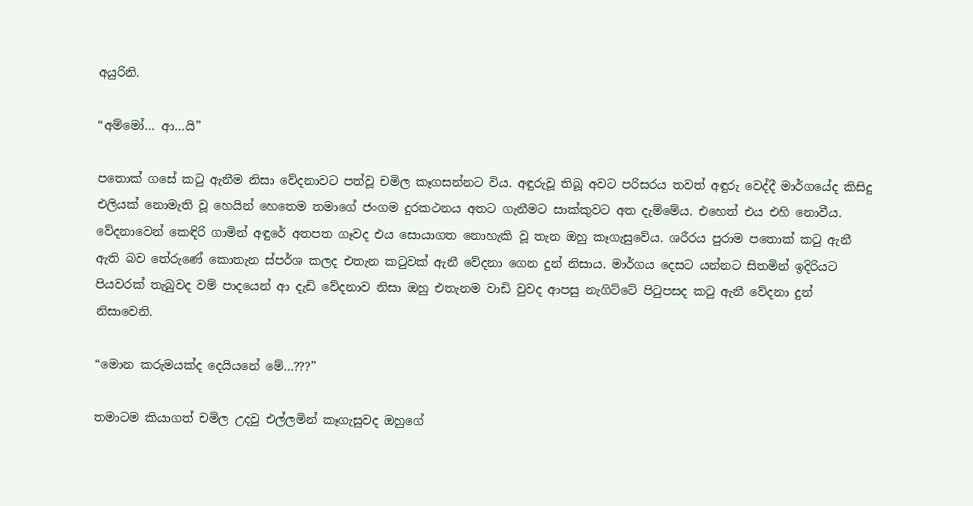අයුරිනි.

“අම්මෝ… ආ…යි”

පතොක් ගසේ කටු ඇනීම නිසා වේදනාවට පත්වූ චමිල කෑගසන්නට විය. අඳුරුවූ තිබූ අවට පරිසරය තවත් අඳුරු වෙද්දී මාර්ගයේද කිසිදු එලියක් නොමැති වූ හෙයින් හෙතෙම තමාගේ ජංගම දුරකථනය අතට ගැනීමට සාක්කුවට අත දැම්මේය. එහෙත් එය එහි නොවීය. වේදනාවෙන් කෙඳිරි ගාමින් අඳුරේ අතපත ගෑවද එය සොයාගත නොහැකි වූ තැන ඔහු කෑගැසුවේය. ශරීරය පුරාම පතොක් කටු ඇනී ඇති බව තේරුණේ කොතැන ස්පර්ශ කලද එතැන කටුවක් ඇනී වේදනා ගෙන දුන් නිසාය. මාර්ගය දෙසට යන්නට සිතමින් ඉදිරියට පියවරක් තැබුවද වම් පාදයෙන් ආ දැඩි වේදනාව නිසා ඔහු එතැනම වාඩි වුවද ආපසු නැගිට්ටේ පිටුපසද කටු ඇනී වේදනා දුන් නිසාවෙනි.

“මොන කරුමයක්ද දෙයියනේ මේ…???”

තමාටම කියාගත් චමිල උදවු එල්ලමින් කෑගැසුවද ඔහුගේ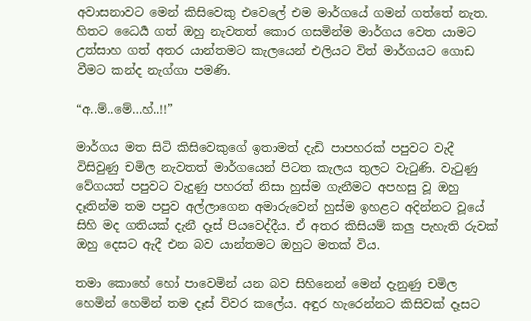අවාසනාවට මෙන් කිසිවෙකු එවෙලේ එම මාර්ගයේ ගමන් ගත්තේ නැත. හිතට ධෛර්‍ය ගත් ඔහු නැවතත් කොර ගසමින්ම මාර්ගය වෙත යාමට උත්සාහ ගත් අතර යාන්තමට කැලයෙන් එලියට විත් මාර්ගයට ගොඩ වීමට කන්ද නැග්ගා පමණි.

“අ..ම්..මේ…හ්..!!”

මාර්ගය මත සිටි කිසිවෙකුගේ ඉතාමත් දැඩි පාපහරක් පපුවට වැදී විසිවුණු චමිල නැවතත් මාර්ගයෙන් පිටත කැලය තුලට වැටුණි. වැටුණු වේගයත් පපුවට වැදුණු පහරත් නිසා හුස්ම ගැනීමට අපහසු වූ ඔහු දෑතින්ම තම පපුව අල්ලාගෙන අමාරුවෙන් හුස්ම ඉහළට අදින්නට වූයේ සිහි මද ගතියක් දැනී දෑස් පියවෙද්දීය. ඒ අතර කිසියම් කලු පැහැති රුවක් ඔහු දෙසට ඇදී එන බව යාන්තමට ඔහුට මතක් විය.

තමා කොහේ හෝ පාවෙමින් යන බව සිහිනෙන් මෙන් දැනුණු චමිල හෙමින් හෙමින් තම දෑස් විවර කලේය. අඳුර හැරෙන්නට කිසිවක් දෑසට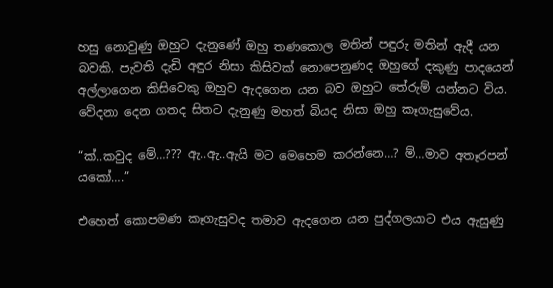හසු නොවුණු ඔහුට දැනුණේ ඔහු තණකොල මතින් පඳුරු මතින් ඇදී යන බවකි. පැවති දැඩි අඳුර නිසා කිසිවක් නොපෙනුණද ඔහුගේ දකුණු පාදයෙන් අල්ලාගෙන කිසිවෙකු ඔහුව ඇදගෙන යන බව ඔහුට තේරුම් යන්නට විය. වේදනා දෙන ගතද සිතට දැනුණු මහත් බියද නිසා ඔහු කෑගැසුවේය.

“ක්..කවුද මේ…??? ඇ..ඇ..ඇයි මට මෙහෙම කරන්නෙ…? ම්…මාව අතෑරපන් යකෝ….”

එහෙත් කොපමණ කෑගැසුවද තමාව ඇදගෙන යන පුද්ගලයාට එය ඇසුණු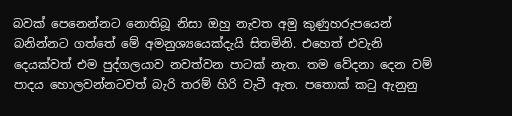බවක් පෙනෙන්නට නොතිබූ නිසා ඔහු නැවත අමු කුණුහරුපයෙන් බනින්නට ගත්තේ මේ අමනුශ්‍යයෙක්දැයි සිතමිනි. එහෙත් එවැනි දෙයක්වත් එම පුද්ගලයාව නවත්වන පාටක් නැත. තම වේදනා දෙන වම් පාදය හොලවන්නටවත් බැරි තරම් හිරි වැටී ඇත. පතොක් කටු ඇනුනු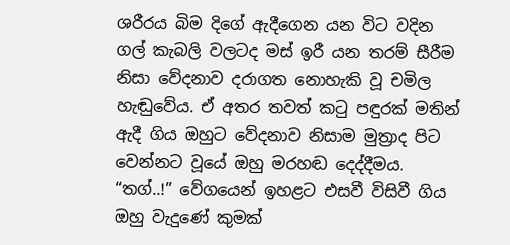ශරීරය බිම දිගේ ඇදීගෙන යන විට වදින ගල් කැබලි වලටද මස් ඉරී යන තරම් සීරීම නිසා වේදනාව දරාගත නොහැකි වූ චමිල හැඬුවේය. ඒ අතර තවත් කටු පඳුරක් මතින් ඇදී ගිය ඔහුට වේදනාව නිසාම මුත්‍රාද පිට වෙන්නට වූයේ ඔහු මරහඬ දෙද්දීමය. “තග්..!” වේගයෙන් ඉහළට එසවී විසිවී ගිය ඔහු වැදුණේ කුමක්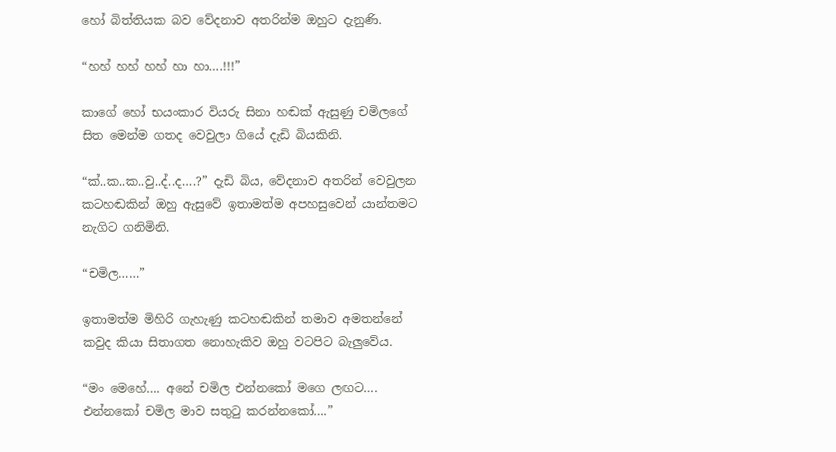හෝ බිත්තියක බව වේදනාව අතරින්ම ඔහුට දැනුණි.

“හහ් හහ් හහ් හා හා….!!!”

කාගේ හෝ භයංකාර වියරු සිනා හඬක් ඇසුණු චමිලගේ සිත මෙන්ම ගතද වෙවුලා ගියේ දැඩි බියකිනි.

“ක්..ක..ක..වු..ද්..ද….?” දැඩි බිය, වේදනාව අතරින් වෙවුලන කටහඬකින් ඔහු ඇසුවේ ඉතාමත්ම අපහසුවෙන් යාන්තමට නැගිට ගනිමිනි.

“චමිල……”

ඉතාමත්ම මිහිරි ගැහැණු කටහඬකින් තමාව අමතන්නේ කවුද කියා සිතාගත නොහැකිව ඔහු වටපිට බැලුවේය.

“මං මෙහේ…. අනේ චමිල එන්නකෝ මගෙ ලඟට…. එන්නකෝ චමිල මාව සතුටු කරන්නකෝ….”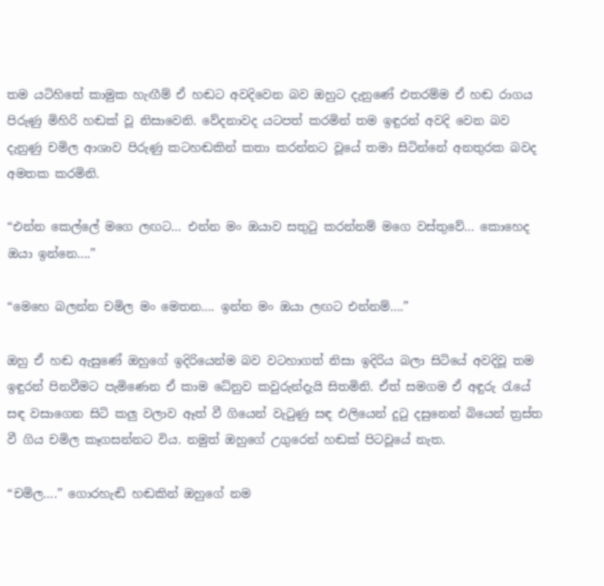තම යටිහිතේ කාමුක හැඟීම් ඒ හඬට අවදිවෙන බව ඔහුට දැනුණේ එතරම්ම ඒ හඬ රාගය පිරුණු මිහිරි හඬක් වූ නිසාවෙනි. වේදනාවද ‍යටපත් කරමින් තම ඉඳුරන් අවදි වෙන බව දැනුණු චමිල ආශාව පිරුණු කටහඬකින් කතා කරන්නට වූයේ තමා සිටින්නේ අනතුරක බවද අමතක කරමිනි.

“එන්න කෙල්ලේ මගෙ ලඟට… එන්න මං ඔයාව සතුටු කරන්නම් මගෙ වස්තුවේ… කොහෙද ඔයා ඉන්නෙ….”

“මෙහෙ බලන්න චමිල මං මෙතන…. ඉන්න මං ඔයා ලඟට එන්නම්….”

ඔහු ඒ හඬ ඇසුණේ ඔහුගේ ඉදිරියෙන්ම බව වටහාගත් නිසා ඉදිරිය බලා සිටියේ අවදිවූ තම ඉඳුරන් පිනවීමට පැමිණෙන ඒ කාම ධේනුව කවුරුන්දැයි සිතමිනි. ඒත් සමගම ඒ අඳුරු ‍රැයේ සඳ වසාගෙන සිටි කලු වලාව ඈත් වී ගියෙන් වැටුණු සඳ එලියෙන් දුටු දසුනෙන් බියෙන් ත්‍රස්ත වී ගිය චමිල කෑගසන්නට විය. නමුත් ඔහුගේ උගුරෙන් හඬක් පිටවූයේ නැත.

“චමිල….” ගොරහැඬි හඬකින් ඔහුගේ නම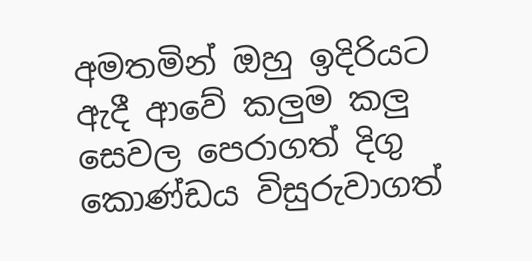අමතමින් ඔහු ඉදිරියට ඇදී ආවේ කලුම කලු සෙවල පෙරාගත් දිගු කොණ්ඩය විසුරුවාගත්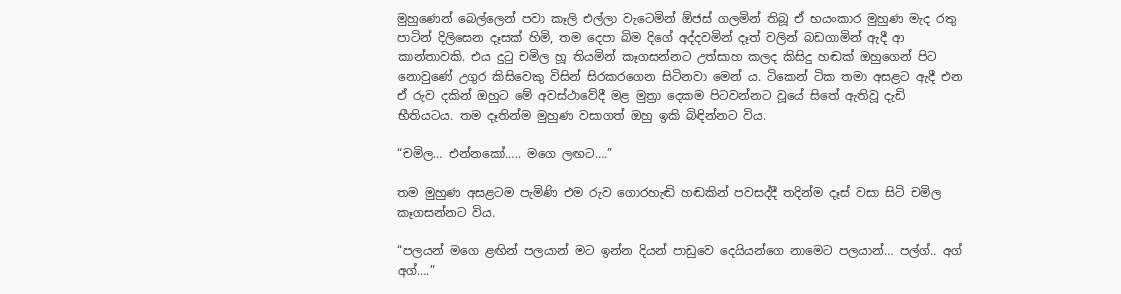මුහුණෙන් බෙල්ලෙන් පවා කෑලි එල්ලා වැටෙමින් ඕජස් ගලමින් තිබූ ඒ භයංකාර මුහුණ මැද රතු පාටින් දිලිසෙන දෑසක් හිමි, තම දෙපා බිම දිගේ අද්දවමින් දෑත් වලින් බඩගාමින් ඇදී ආ කාන්තාවකි. එය දුටු චමිල හූ තියමින් කෑගසන්නට උත්සාහ කලද කිසිදු හඬක් ඔහුගෙන් පිට නොවුණේ උගුර කිසිවෙකු විසින් සිරකරගෙන සිටිනවා මෙන් ය. ටිකෙන් ටික තමා අසළට ඇදී එන ඒ රුව දකින් ඔහුට මේ අවස්ථාවේදී මළ මුත්‍රා දෙකම පිටවන්නට වූයේ සිතේ ඇතිවූ දැඩි භීතියටය. තම දෑතින්ම මුහුණ වසාගත් ඔහු ඉකි බිඳින්නට විය.

“චමිල… එන්නකෝ….. මගෙ ලඟට….”

තම මුහුණ අසළටම පැමිණි එම රුව ගොරහැඬි හඬකින් පවසද්දී තදින්ම දෑස් වසා සිටි චමිල කෑගසන්නට විය.

“පලයන් මගෙ ළඟින් පලයාන් මට ඉන්න දියන් පාඩුවෙ දෙයියන්ගෙ නාමෙට පලයාන්… පල්ග්.. අග් අග්….”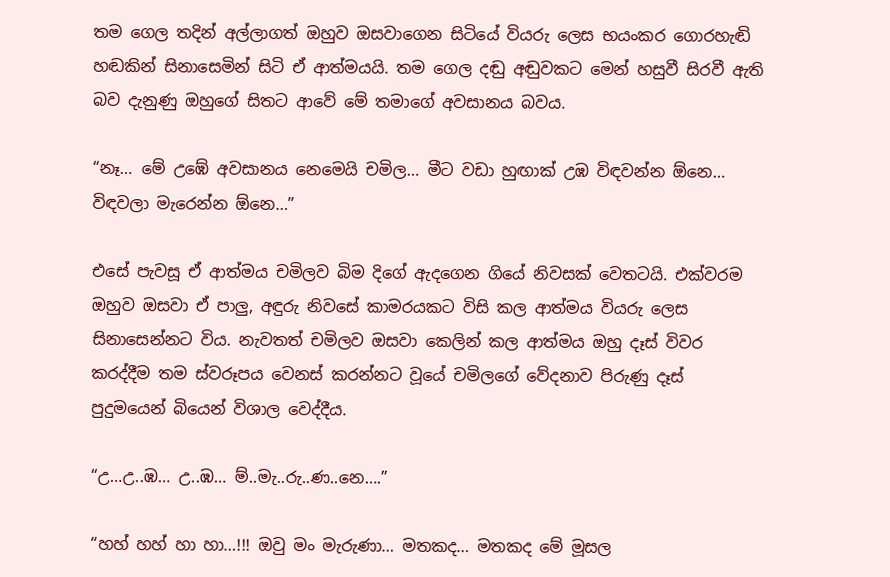තම ගෙල තදින් අල්ලාගත් ඔහුව ඔසවාගෙන සිටියේ වියරු ලෙස භයංකර ගොරහැඬි හඬකින් සිනාසෙමින් සිටි ඒ ආත්මයයි. තම ගෙල දඬු අඬුවකට මෙන් හසුවී සිරවී ඇති බව දැනුණු ඔහුගේ සිතට ආවේ මේ තමාගේ අවසානය බවය.

“නෑ… මේ උඹේ අවසානය නෙමෙයි චමිල… මීට වඩා හුඟාක් උඹ විඳවන්න ඕනෙ… විඳවලා මැරෙන්න ඕනෙ…”

එසේ පැවසූ ඒ ආත්මය චමිලව බිම දිගේ ඇදගෙන ගියේ නිවසක් වෙතටයි. එක්වරම ඔහුව ඔසවා ඒ පාලු, අඳුරු නිවසේ කාමරයකට විසි කල ආත්මය වියරු ලෙස සිනාසෙන්නට විය. නැවතත් චමිලව ඔසවා කෙලින් කල ආත්මය ඔහු දෑස් විවර කරද්දීම තම ස්වරූපය වෙනස් කරන්නට වූයේ චමිලගේ වේදනාව පිරුණු දෑස් පුදුමයෙන් බියෙන් විශාල වෙද්දීය.

“උ…උ..ඹ… උ..ඹ… ම්..මැ..රු..ණ..නෙ….”

“හහ් හහ් හා හා…!!! ඔවු මං මැරුණා… මතකද… මතකද මේ මූසල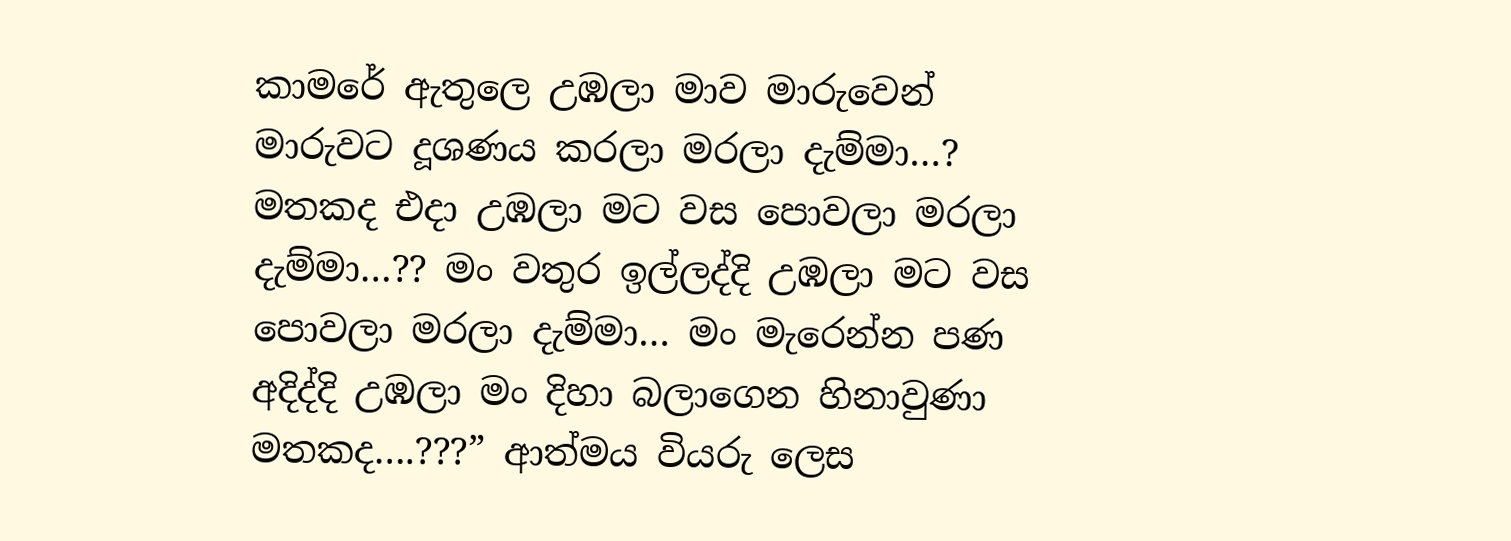කාමරේ ඇතුලෙ උඹලා මාව මාරුවෙන් මාරුවට දූශණය කරලා මරලා දැම්මා…? මතකද එදා උඹලා මට වස පොවලා මරලා දැම්මා…?? මං වතුර ඉල්ලද්දි උඹලා මට වස පොවලා මරලා දැම්මා… මං මැරෙන්න පණ අදිද්දි උඹලා මං දිහා බලාගෙන හිනාවුණා මතකද….???” ආත්මය වියරු ලෙස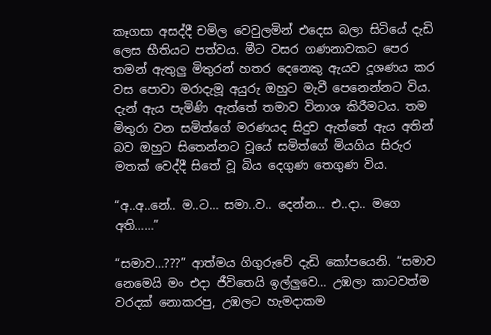කෑගසා අසද්දී චමිල වෙවුලමින් එදෙස බලා සිටියේ දැඩි ලෙස භීතියට පත්වය. මීට වසර ගණනාවකට පෙර තමන් ඇතුලු මිතුරන් හතර දෙනෙකු ඇයව දූශණය කර වස පොවා මරාදැමූ අයුරු ඔහුට මැවී පෙනෙන්නට විය. දැන් ඇය පැමිණි ඇත්තේ තමාව විනාශ කිරීමටය. තම මිතුරා වන සමිත්ගේ මරණයද සිදුව ඇත්තේ ඇය අතින් බව ඔහුට සිතෙන්නට වූයේ සමිත්ගේ මියගිය සිරුර මතක් වෙද්දී සිතේ වූ බිය දෙගුණ තෙගුණ විය.

“අ..අ..නේ.. ම..ට… සමා..ව.. දෙන්න… එ..දා.. මගෙ අති……”

“සමාව…???” ආත්මය ගිගුරුවේ දැඩි කෝපයෙනි. “සමාව නෙමෙයි මං එදා ජීවිතෙයි ඉල්ලුවෙ… උඹලා කාටවත්ම වරදක් නොකරපු, උඹලට හැමදාකම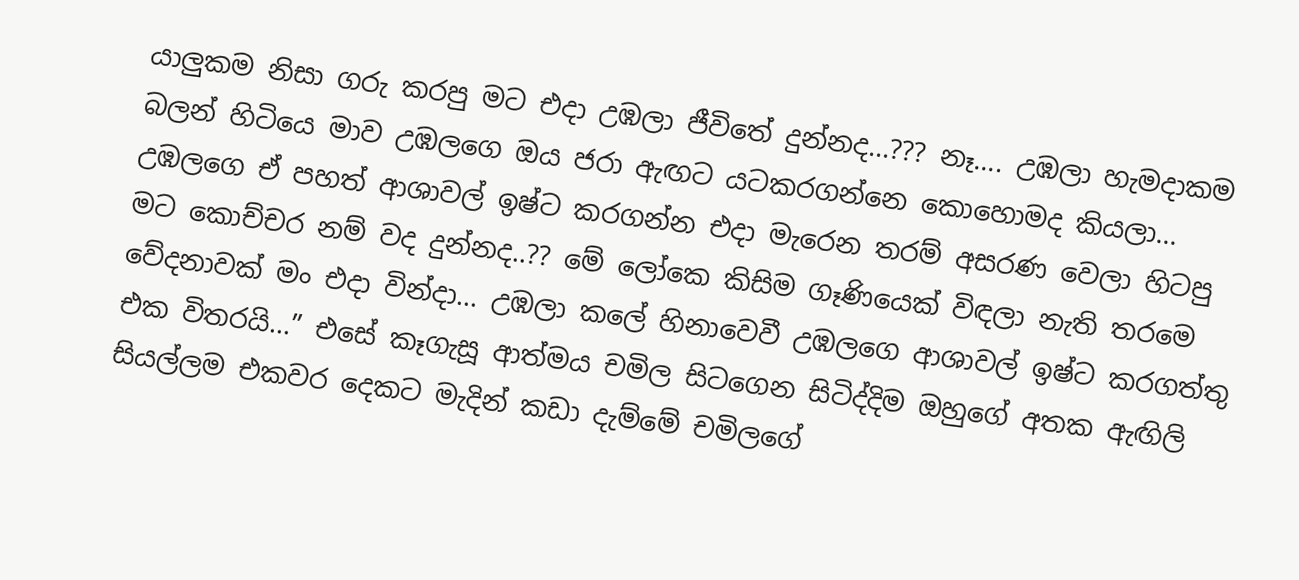යාලුකම නිසා ගරු කරපු මට එදා උඹලා ජීවිතේ දුන්නද…??? නෑ…. උඹලා හැමදාකම බලන් හිටියෙ මාව උඹලගෙ ඔය ජරා ඇඟට යටකරගන්නෙ කොහොමද කියලා… උඹලගෙ ඒ පහත් ආශාවල් ඉෂ්ට කරගන්න එදා මැරෙන තරම් අසරණ වෙලා හිටපු මට කොච්චර නම් වද දුන්නද..?? මේ ලෝකෙ කිසිම ගෑණියෙක් විඳලා නැති තරමෙ වේදනාවක් මං එදා වින්දා… උඹලා කලේ හිනාවෙවී උඹලගෙ ආශාවල් ඉෂ්ට කරගත්තු එක විතරයි…” එසේ කෑගැසූ ආත්මය චමිල සිටගෙන සිටිද්දිම ඔහුගේ අතක ඇඟිලි සියල්ලම එකවර දෙකට මැදින් කඩා දැම්මේ චමිලගේ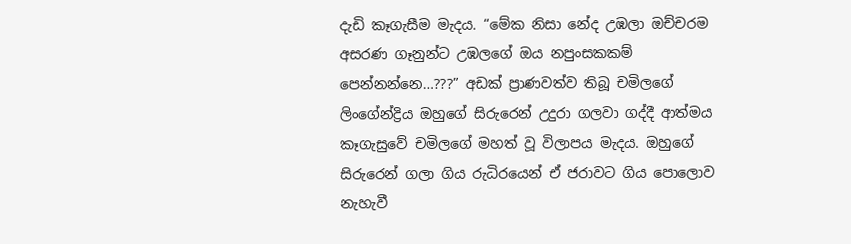දැඩි කෑගැසීම මැදය. “මේක නිසා නේද උඹලා ඔච්චරම අසරණ ගෑනුන්ට උඹලගේ ඔය නපුංසකකම් පෙන්නන්නෙ…???” අඩක් ප්‍රාණවත්ව තිබූ චමිලගේ ලිංගේන්ද්‍රිය ඔහුගේ සිරුරෙන් උදුරා ගලවා ගද්දී ආත්මය කෑගැසුවේ චමිලගේ මහත් වූ විලාපය මැදය. ඔහුගේ සිරුරෙන් ගලා ගිය රුධිරයෙන් ඒ ජරාවට ගිය පොලොව නැහැවී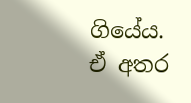ගියේය. ඒ අතර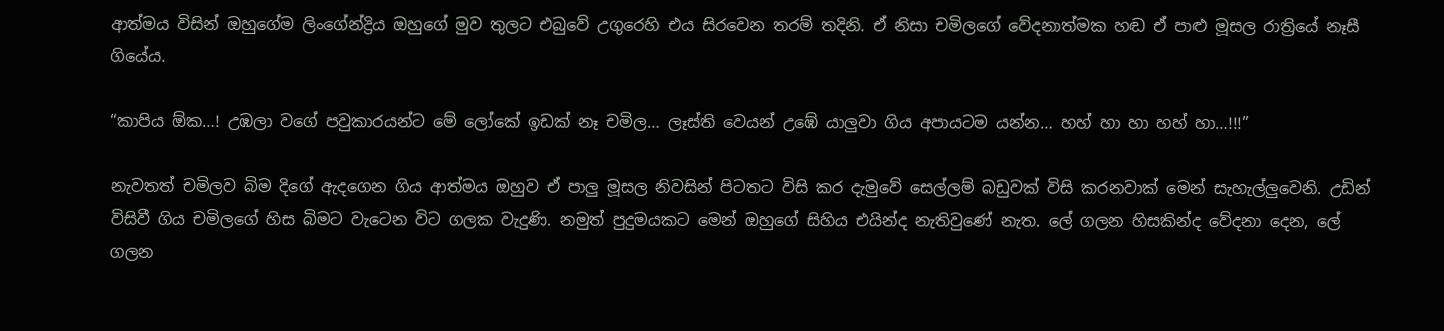ආත්මය විසින් ඔහුගේම ලිංගේන්ද්‍රිය ඔහුගේ මුව තුලට එබුවේ උගුරෙහි එය සිරවෙන තරම් තදිනි. ඒ නිසා චමිලගේ වේදනාත්මක හඬ ඒ පාළු මූසල රාත්‍රියේ නෑසී ගියේය.

“කාපිය ඕක…! උඹලා වගේ පවුකාරයන්ට මේ ලෝකේ ඉඩක් නෑ චමිල… ලෑස්ති වෙයන් උඹේ යාලුවා ගිය අපායටම යන්න… හහ් හා හා හහ් හා…!!!”

නැවතත් චමිලව බිම දිගේ ඇදගෙන ගිය ආත්මය ඔහුව ඒ පාලු මූසල නිවසින් පිටතට විසි කර දැමුවේ සෙල්ලම් බඩුවක් විසි කරනවාක් මෙන් සැහැල්ලුවෙනි. උඩින් විසිවී ගිය චමිලගේ හිස බිමට වැටෙන විට ගලක වැදුණි. නමුත් පුදුමයකට මෙන් ඔහුගේ සිහිය එයින්ද නැතිවුණේ නැත. ලේ ගලන හිසකින්ද වේදනා දෙන, ලේ ගලන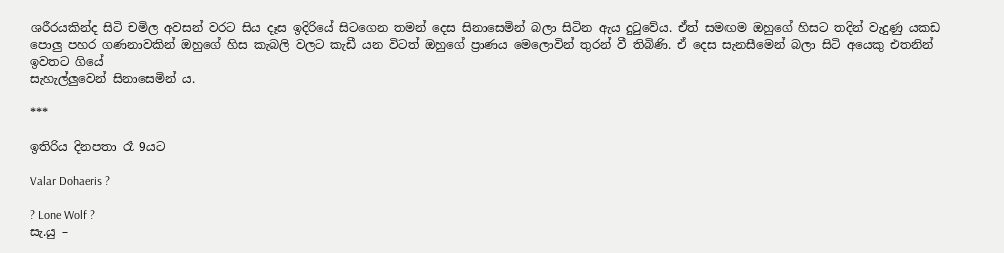ශරීරයකින්ද සිටි චමිල අවසන් වරට සිය දෑස ඉදිරියේ සිටගෙන තමන් දෙස සිනාසෙමින් බලා සිටින ඇය දුටුවේය. ඒත් සමඟම ඔහුගේ හිසට තදින් වැදුණු යකඩ පොලු පහර ගණනාවකින් ඔහුගේ හිස කැබලි වලට කැඩී යන විටත් ඔහුගේ ප්‍රාණය මෙලොවින් තුරන් වී තිබිණි. ඒ දෙස සැනසීමෙන් බලා සිටි අයෙකු එතනින් ඉවතට ගියේ
සැහැල්ලුවෙන් සිනාසෙමින්‍ ය.

***

ඉතිරිය දිනපතා රෑ 9යට

Valar Dohaeris ?

? Lone Wolf ?
සැ.යු –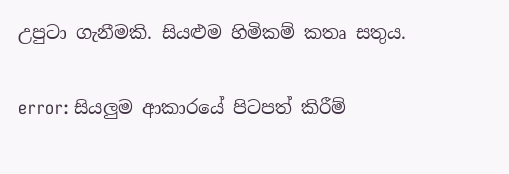උපුටා ගැනීමකි. සියළුම හිමිකම් කතෘ සතුය.

error: සියලුම ආකාරයේ පිටපත් කිරීම්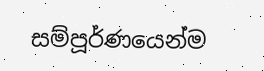සම්පූර්ණයෙන්ම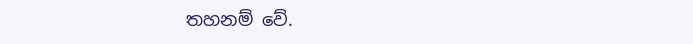තහනම් වේ.